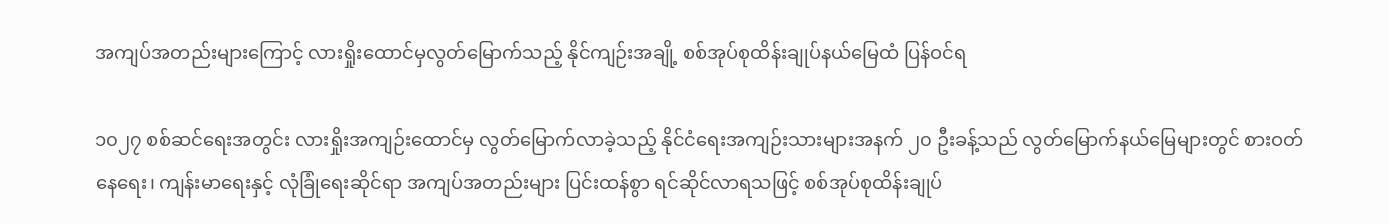အကျပ်အတည်းများကြောင့် လားရှိုးထောင်မှလွတ်မြောက်သည့် နိုင်ကျဉ်းအချို့ စစ်အုပ်စုထိန်းချုပ်နယ်မြေထံ ပြန်ဝင်ရ

၁၀၂၇ စစ်ဆင်ရေးအတွင်း လားရှိုးအကျဉ်းထောင်မှ လွတ်မြောက်လာခဲ့သည့် နိုင်ငံရေးအကျဉ်းသားများအနက် ၂၀ ဦးခန့်သည် လွတ်မြောက်နယ်မြေများတွင် စားဝတ်နေရေး၊ ကျန်းမာရေးနှင့် လုံခြုံရေးဆိုင်ရာ အကျပ်အတည်းများ ပြင်းထန်စွာ ရင်ဆိုင်လာရသဖြင့် စစ်အုပ်စုထိန်းချုပ်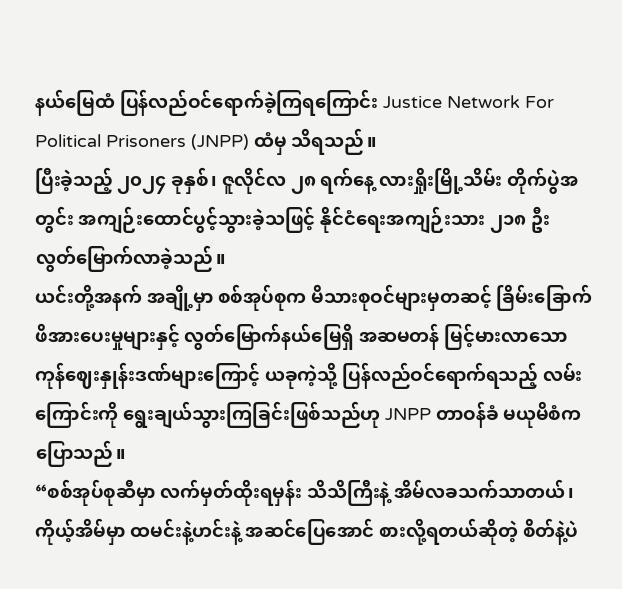နယ်မြေထံ ပြန်လည်ဝင်ရောက်ခဲ့ကြရကြောင်း Justice Network For Political Prisoners (JNPP) ထံမှ သိရသည်။
ပြီးခဲ့သည့် ၂၀၂၄ ခုနှစ်၊ ဇူလိုင်လ ၂၈ ရက်နေ့ လားရှိုးမြို့သိမ်း တိုက်ပွဲအတွင်း အကျဉ်းထောင်ပွင့်သွားခဲ့သဖြင့် နိုင်ငံရေးအကျဉ်းသား ၂၁၈ ဦး လွတ်မြောက်လာခဲ့သည်။
ယင်းတို့အနက် အချို့မှာ စစ်အုပ်စုက မိသားစုဝင်များမှတဆင့် ခြိမ်းခြောက်ဖိအားပေးမှုများနှင့် လွတ်မြောက်နယ်မြေရှိ အဆမတန် မြင့်မားလာသော ကုန်ဈေးနှုန်းဒဏ်များကြောင့် ယခုကဲ့သို့ ပြန်လည်ဝင်ရောက်ရသည့် လမ်းကြောင်းကို ရွေးချယ်သွားကြခြင်းဖြစ်သည်ဟု JNPP တာဝန်ခံ မယုမိစံက ပြောသည်။
“စစ်အုပ်စုဆီမှာ လက်မှတ်ထိုးရမှန်း သိသိကြီးနဲ့ အိမ်လခသက်သာတယ်၊ ကိုယ့်အိမ်မှာ ထမင်းနဲ့ဟင်းနဲ့ အဆင်ပြေအောင် စားလို့ရတယ်ဆိုတဲ့ စိတ်နဲ့ပဲ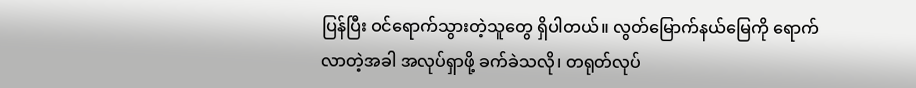ပြန်ပြီး ဝင်ရောက်သွားတဲ့သူတွေ ရှိပါတယ်။ လွတ်မြောက်နယ်မြေကို ရောက်လာတဲ့အခါ အလုပ်ရှာဖို့ ခက်ခဲသလို၊ တရုတ်လုပ်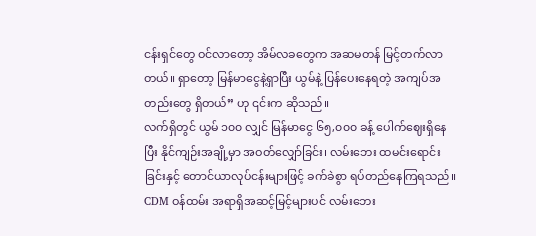ငန်းရှင်တွေ ဝင်လာတော့ အိမ်လခတွေက အဆမတန် မြင့်တက်လာတယ်။ ရှာတော့ မြန်မာငွေနဲ့ရှာပြီး ယွမ်နဲ့ ပြန်ပေးနေရတဲ့ အကျပ်အတည်းတွေ ရှိတယ်” ဟု ၎င်းက ဆိုသည်။
လက်ရှိတွင် ယွမ် ၁၀၀ လျှင် မြန်မာငွေ ၆၅,၀၀၀ ခန့် ပေါက်ဈေးရှိနေပြီး နိုင်ကျဉ်းအချို့မှာ အဝတ်လျှော်ခြင်း၊ လမ်းဘေး ထမင်းရောင်းခြင်းနှင့် တောင်ယာလုပ်ငန်းများဖြင့် ခက်ခဲစွာ ရပ်တည်နေကြရသည်။
CDM ဝန်ထမ်း အရာရှိအဆင့်မြင့်များပင် လမ်းဘေး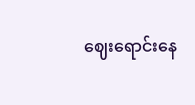ဈေးရောင်းနေ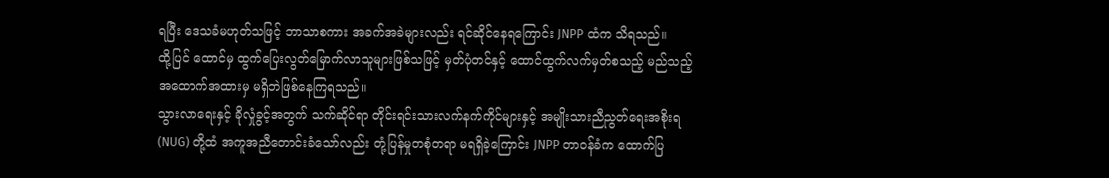ရပြီး ဒေသခံမဟုတ်သဖြင့် ဘာသာစကား အခက်အခဲများလည်း ရင်ဆိုင်နေရကြောင်း JNPP ထံက သိရသည်။
ထို့ပြင် ထောင်မှ ထွက်ပြေးလွတ်မြောက်လာသူများဖြစ်သဖြင့် မှတ်ပုံတင်နှင့် ထောင်ထွက်လက်မှတ်စသည့် မည်သည့်အထောက်အထားမှ မရှိဘဲဖြစ်နေကြရသည်။
သွားလာရေးနှင့် ခိုလှုံခွင့်အတွက် သက်ဆိုင်ရာ တိုင်းရင်းသားလက်နက်ကိုင်များနှင့် အမျိုးသားညီညွတ်ရေးအစိုးရ (NUG) တို့ထံ အကူအညီတောင်းခံသော်လည်း တုံ့ပြန်မှုတစုံတရာ မရရှိခဲ့ကြောင်း JNPP တာဝန်ခံက ထောက်ပြ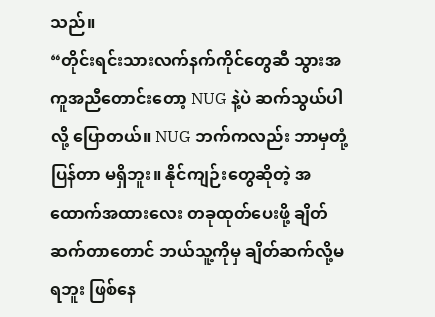သည်။
“တိုင်းရင်းသားလက်နက်ကိုင်တွေဆီ သွားအကူအညီတောင်းတော့ NUG နဲ့ပဲ ဆက်သွယ်ပါလို့ ပြောတယ်။ NUG ဘက်ကလည်း ဘာမှတုံ့ပြန်တာ မရှိဘူး။ နိုင်ကျဉ်းတွေဆိုတဲ့ အထောက်အထားလေး တခုထုတ်ပေးဖို့ ချိတ်ဆက်တာတောင် ဘယ်သူ့ကိုမှ ချိတ်ဆက်လို့မရဘူး ဖြစ်နေ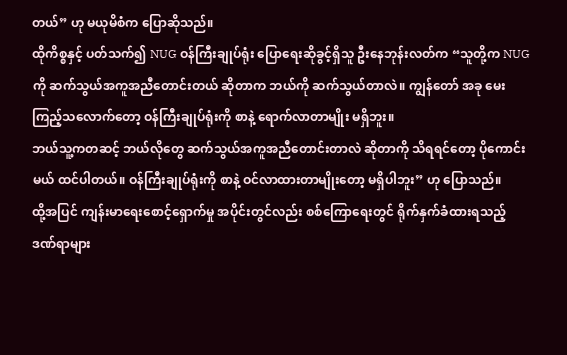တယ်” ဟု မယုမိစံက ပြောဆိုသည်။
ထိုကိစ္စနှင့် ပတ်သက်၍ NUG ဝန်ကြီးချုပ်ရုံး ပြောရေးဆိုခွင့်ရှိသူ ဦးနေဘုန်းလတ်က “သူတို့က NUG ကို ဆက်သွယ်အကူအညီတောင်းတယ် ဆိုတာက ဘယ်ကို ဆက်သွယ်တာလဲ။ ကျွန်တော် အခု မေးကြည့်သလောက်တော့ ဝန်ကြီးချုပ်ရုံးကို စာနဲ့ ရောက်လာတာမျိုး မရှိဘူး။
ဘယ်သူ့ကတဆင့် ဘယ်လိုတွေ ဆက်သွယ်အကူအညီတောင်းတာလဲ ဆိုတာကို သိရရင်တော့ ပိုကောင်းမယ် ထင်ပါတယ်။ ဝန်ကြီးချုပ်ရုံးကို စာနဲ့ ဝင်လာထားတာမျိုးတော့ မရှိပါဘူး” ဟု ပြောသည်။
ထို့အပြင် ကျန်းမာရေးစောင့်ရှောက်မှု အပိုင်းတွင်လည်း စစ်ကြောရေးတွင် ရိုက်နှက်ခံထားရသည့် ဒဏ်ရာများ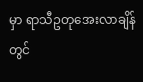မှာ ရာသီဥတုအေးလာချိန်တွင်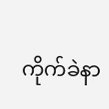ကိုက်ခဲနာ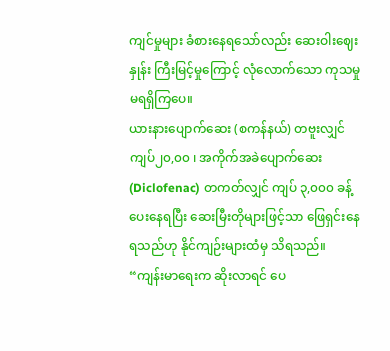ကျင်မှုများ ခံစားနေရသော်လည်း ဆေးဝါးဈေးနှုန်း ကြီးမြင့်မှုကြောင့် လုံလောက်သော ကုသမှု မရရှိကြပေ။
ယားနားပျောက်ဆေး (စကန်နယ်) တဗူးလျှင် ကျပ်၂၀,၀၀ ၊ အကိုက်အခဲပျောက်ဆေး (Diclofenac) တကတ်လျှင် ကျပ် ၃,၀၀၀ ခန့် ပေးနေရပြီး ဆေးမြီးတိုများဖြင့်သာ ဖြေရှင်းနေရသည်ဟု နိုင်ကျဉ်းများထံမှ သိရသည်။
“ကျန်းမာရေးက ဆိုးလာရင် ပေ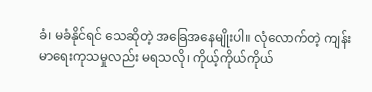ခံ၊ မခံနိုင်ရင် သေဆိုတဲ့ အခြေအနေမျိုးပါ။ လုံလောက်တဲ့ ကျန်းမာရေးကုသမှုလည်း မရသလို၊ ကိုယ့်ကိုယ်ကိုယ်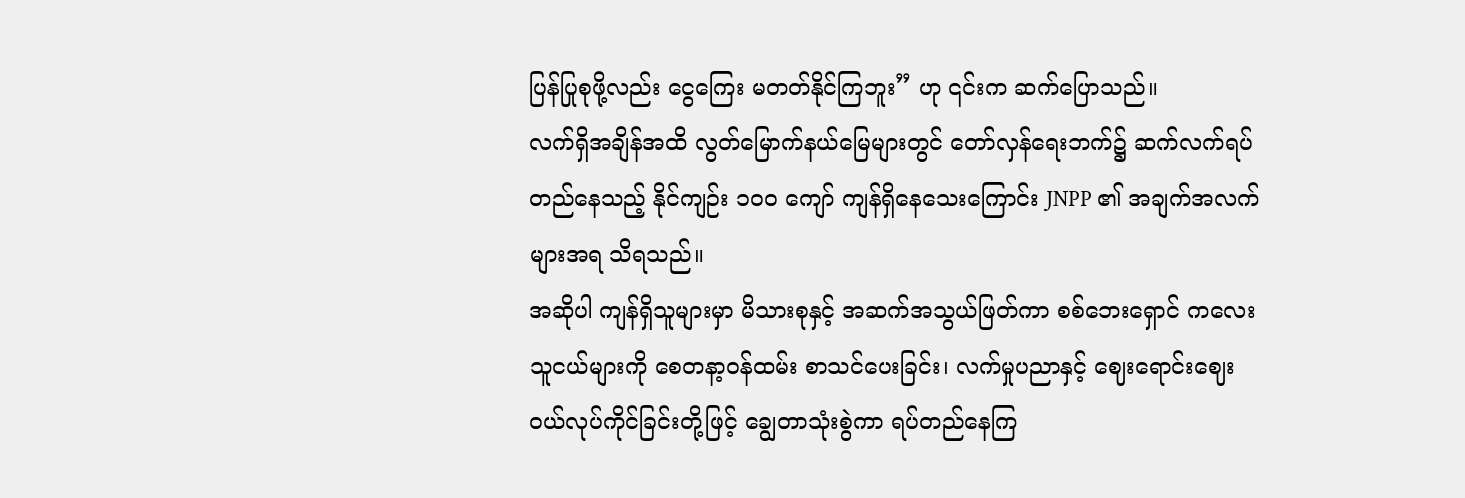ပြန်ပြုစုဖို့လည်း ငွေကြေး မတတ်နိုင်ကြဘူး” ဟု ၎င်းက ဆက်ပြောသည်။
လက်ရှိအချိန်အထိ လွတ်မြောက်နယ်မြေများတွင် တော်လှန်ရေးဘက်၌ ဆက်လက်ရပ်တည်နေသည့် နိုင်ကျဉ်း ၁၀၀ ကျော် ကျန်ရှိနေသေးကြောင်း JNPP ၏ အချက်အလက်များအရ သိရသည်။
အဆိုပါ ကျန်ရှိသူများမှာ မိသားစုနှင့် အဆက်အသွယ်ဖြတ်ကာ စစ်ဘေးရှောင် ကလေးသူငယ်များကို စေတနာ့ဝန်ထမ်း စာသင်ပေးခြင်း၊ လက်မှုပညာနှင့် ဈေးရောင်းဈေးဝယ်လုပ်ကိုင်ခြင်းတို့ဖြင့် ချွေတာသုံးစွဲကာ ရပ်တည်နေကြ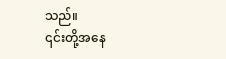သည်။
၎င်းတို့အနေ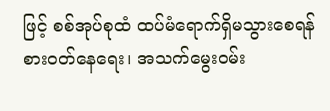ဖြင့် စစ်အုပ်စုထံ ထပ်မံရောက်ရှိမသွားစေရန် စားဝတ်နေရေး၊ အသက်မွေးဝမ်း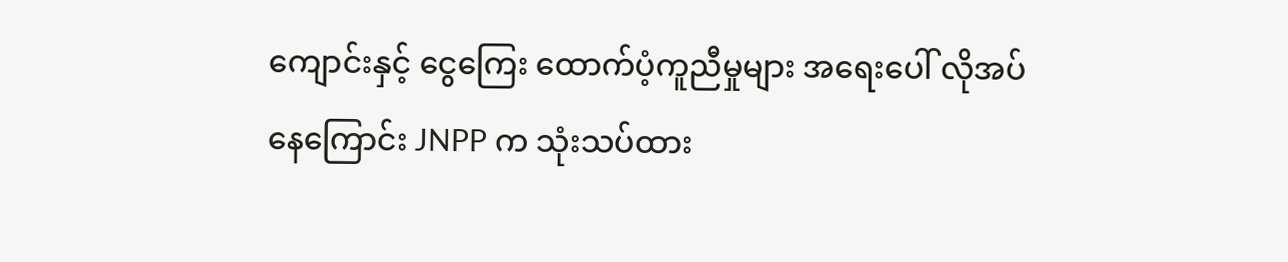ကျောင်းနှင့် ငွေကြေး ထောက်ပံ့ကူညီမှုများ အရေးပေါ် လိုအပ်နေကြောင်း JNPP က သုံးသပ်ထား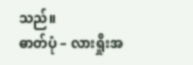သည်။
ဓာတ်ပုံ – လားရှိုးအ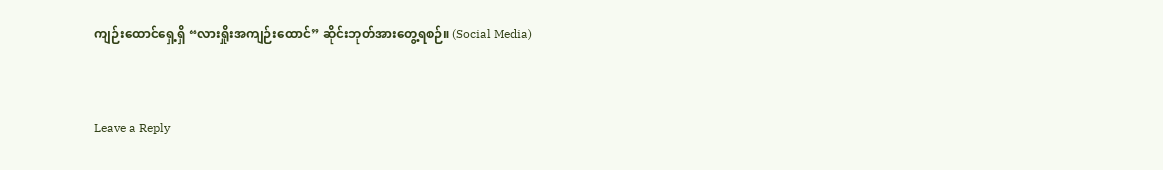ကျဉ်းထောင်ရှေ့ရှိ “လားရှိုးအကျဉ်းထောင်” ဆိုင်းဘုတ်အားတွေ့ရစဉ်။ (Social Media)


Leave a Reply